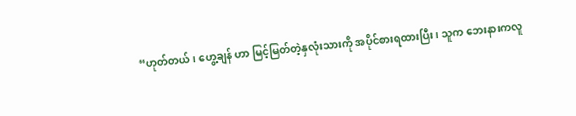“ဟုတ်တယ်၊ ဟွေ့ချန် ဟာ မြင့်မြတ်တဲ့နှလုံးသားကို အပိုင်စားရထားပြီး၊ သူက ဘေးနားကလူ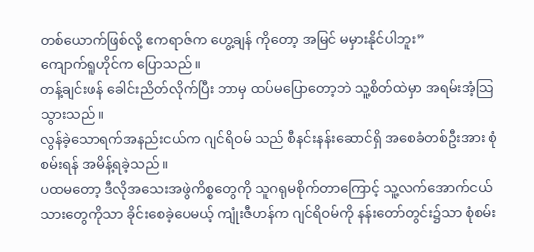တစ်ယောက်ဖြစ်လို့ ဧကရာဇ်က ဟွေ့ချန် ကိုတော့ အမြင် မမှားနိုင်ပါဘူး”
ကျောက်ရူဟိုင်က ပြောသည်။
တန့်ချင်းဖန် ခေါင်းညိတ်လိုက်ပြီး ဘာမှ ထပ်မပြောတော့ဘဲ သူ့စိတ်ထဲမှာ အရမ်းအံ့သြသွားသည်။
လွန်ခဲ့သောရက်အနည်းငယ်က ဂျင်ရိဝမ် သည် စီနင်းနန်းဆောင်ရှိ အစေခံတစ်ဦးအား စုံစမ်းရန် အမိန့်ရခဲ့သည်။
ပထမတော့ ဒီလိုအသေးအဖွဲကိစ္စတွေကို သူဂရုမစိုက်တာကြောင့် သူ့လက်အောက်ငယ်သားတွေကိုသာ ခိုင်းစေခဲ့ပေမယ့် ကျုံးဇီဟန်က ဂျင်ရိဝမ်ကို နန်းတော်တွင်း၌သာ စုံစမ်း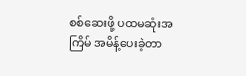စစ်ဆေးဖို့ ပထမဆုံးအကြိမ် အမိန့်ပေးခဲ့တာ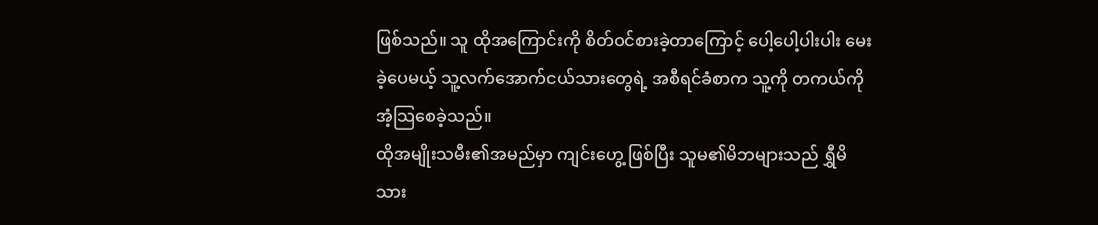ဖြစ်သည်။ သူ ထိုအကြောင်းကို စိတ်ဝင်စားခဲ့တာကြောင့် ပေါ့ပေါ့ပါးပါး မေးခဲ့ပေမယ့် သူ့လက်အောက်ငယ်သားတွေရဲ့ အစီရင်ခံစာက သူ့ကို တကယ်ကို အံ့သြစေခဲ့သည်။
ထိုအမျိုးသမီး၏အမည်မှာ ကျင်းဟွေ့ ဖြစ်ပြီး သူမ၏မိဘများသည် ရွှီမိသား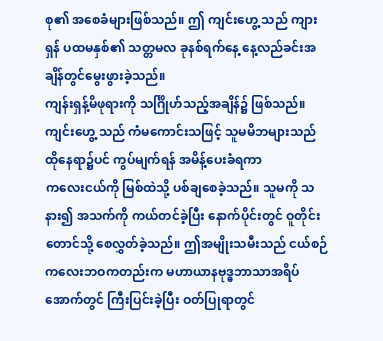စု၏ အစေခံများဖြစ်သည်။ ဤ ကျင်းဟွေ့ သည် ကျားရှန် ပထမနှစ်၏ သတ္တမလ ခုနစ်ရက်နေ့ နေ့လည်ခင်းအချိန်တွင်မွေးဖွားခဲ့သည်။
ကျန်းရှန့်မိဖုရားကို သင်္ဂြိုဟ်သည့်အချိန်၌ ဖြစ်သည်။ ကျင်းဟွေ့ သည် ကံမကောင်းသဖြင့် သူမမိဘများသည် ထိုနေရာ၌ပင် ကွပ်မျက်ရန် အမိန့်ပေးခံရကာ
ကလေးငယ်ကို မြစ်ထဲသို့ ပစ်ချစေခဲ့သည်။ သူမကို သနား၍ အသက်ကို ကယ်တင်ခဲ့ပြီး နောက်ပိုင်းတွင် ဝူတိုင်းတောင်သို့ စေလွှတ်ခဲ့သည်။ ဤအမျိုးသမီးသည် ငယ်စဉ်ကလေးဘဝကတည်းက မဟာယာနဗုဒ္ဓဘာသာအရိပ်အောက်တွင် ကြီးပြင်းခဲ့ပြီး ဝတ်ပြုရာတွင်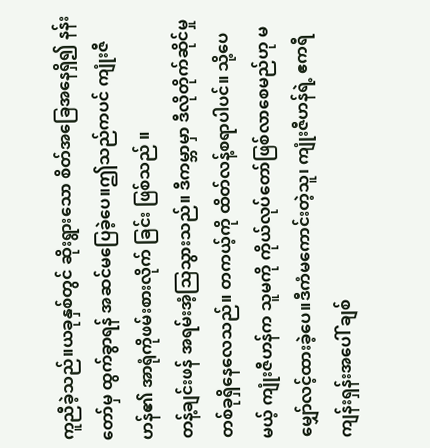ကူညီခဲ့သည်။ယခုနှစ်တွင် ဆိုးရွားသော စိတ်အခြေအနေရှိ၍ နန်းတော်မှ ထွက်ခွာရန် အဆင်မပြေခဲ့ပေ။ဤသည်ကပင် ကျုံးဇီဟန်၏ အာရုံကိုဖမ်းစားလိုက် ခြင်း ဖြစ်သည် ။
တန့်ချင်းဖန် အရမ်းအံ့သြသွားသည်။ ဒီကမ္ဘာမှာ ဒီလိုတိုက်ဆိုင်မှုတစ်ခုရှိနေလေသည်။ တကယ့်ကို ထိတ်လန့်စရာပါပင်။ သို့ပေမယ့် ကျုံးဇီဟန်က သူမကို ကိုယ်လုပ်တော်ဖြစ်လာစေမည်ဟု မမျှော်လင့်ထားခဲ့ပေ။ဒီကံမကောင်းတဲ့သူ၊ ကျုံးဇီဟန်ရဲ့ ဧကရီကျန်းရှန်းအပေါ် ချစ်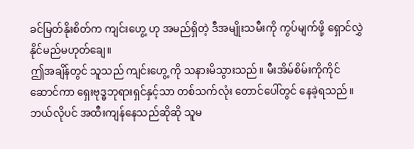ခင်မြတ်နိုးစိတ်က ကျင်းဟွေ့ ဟု အမည်ရှိတဲ့ ဒီအမျိုးသမီးကို ကွပ်မျက်ဖို့ ရှောင်လွှဲနိုင်မည်မဟုတ်ချေ။
ဤအချိန်တွင် သူသည် ကျင်းဟွေ့ ကို သနားမိသွားသည်။ မီးအိမ်စိမ်းကိုကိုင်ဆောင်ကာ ရှေးဗုဒ္ဓဘုရားရှင်နှင့်သာ တစ်သက်လုံး တောင်ပေါ်တွင် နေခဲ့ရသည်။ဘယ်လိုပင် အထီးကျန်နေသည်ဆိုဆို သူမ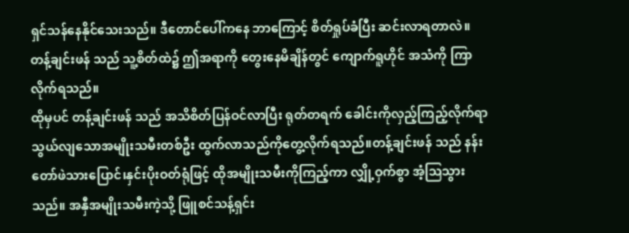ရှင်သန်နေနိုင်သေးသည်။ ဒီတောင်ပေါ်ကနေ ဘာကြောင့် စိတ်ရှုပ်ခံပြီး ဆင်းလာရတာလဲ။
တန့်ချင်းဖန် သည် သူ့စိတ်ထဲ၌ ဤအရာကို တွေးနေမိချိန်တွင် ကျောက်ရူဟိုင် အသံကို ကြာလိုက်ရသည်။
ထိုမှပင် တန့်ချင်းဖန် သည် အသိစိတ်ပြန်ဝင်လာပြီး ရုတ်တရက် ခေါင်းကိုလှည့်ကြည့်လိုက်ရာ သွယ်လျသောအမျိုးသမီးတစ်ဦး ထွက်လာသည်ကိုတွေ့လိုက်ရသည်။တန့်ချင်းဖန် သည် နန်းတော်ဖဲသားပြောင်၊နှင်းပိုးဝတ်ရုံဖြင့် ထိုအမျိုးသမီးကိုကြည့်ကာ လျှို့ဝှက်စွာ အံ့သြသွားသည်။ အနှီအမျိုးသမီးကဲ့သို့ ဖြူစင်သန့်ရှင်း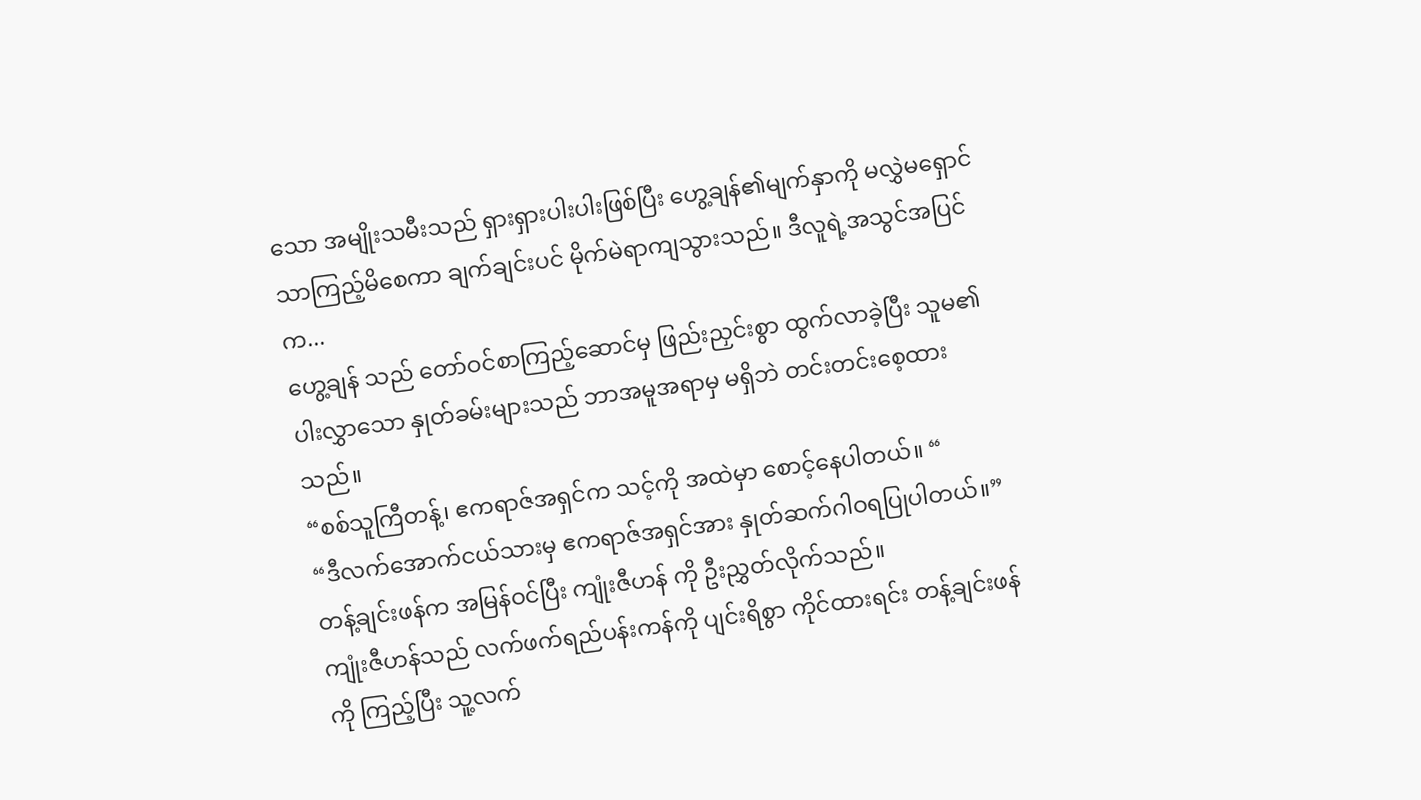သော အမျိုးသမီးသည် ရှားရှားပါးပါးဖြစ်ပြီး ဟွေ့ချန်၏မျက်နှာကို မလွှဲမရှောင်သာကြည့်မိစေကာ ချက်ချင်းပင် မိုက်မဲရာကျသွားသည်။ ဒီလူရဲ့အသွင်အပြင်က...
ဟွေ့ချန် သည် တော်ဝင်စာကြည့်ဆောင်မှ ဖြည်းညှင်းစွာ ထွက်လာခဲ့ပြီး သူမ၏ ပါးလွှာသော နှုတ်ခမ်းများသည် ဘာအမူအရာမှ မရှိဘဲ တင်းတင်းစေ့ထားသည်။
“စစ်သူကြီတန့်၊ ဧကရာဇ်အရှင်က သင့်ကို အထဲမှာ စောင့်နေပါတယ်။ “
“ဒီလက်အောက်ငယ်သားမှ ဧကရာဇ်အရှင်အား နှုတ်ဆက်ဂါဝရပြုပါတယ်။”
တန့်ချင်းဖန်က အမြန်ဝင်ပြီး ကျုံးဇီဟန် ကို ဦးညွှတ်လိုက်သည်။
ကျုံးဇီဟန်သည် လက်ဖက်ရည်ပန်းကန်ကို ပျင်းရိစွာ ကိုင်ထားရင်း တန့်ချင်းဖန်ကို ကြည့်ပြီး သူ့လက်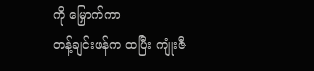ကို မြှောက်ကာ
တန့်ချင်းဖန်က ထပြီး ကျုံးဇီ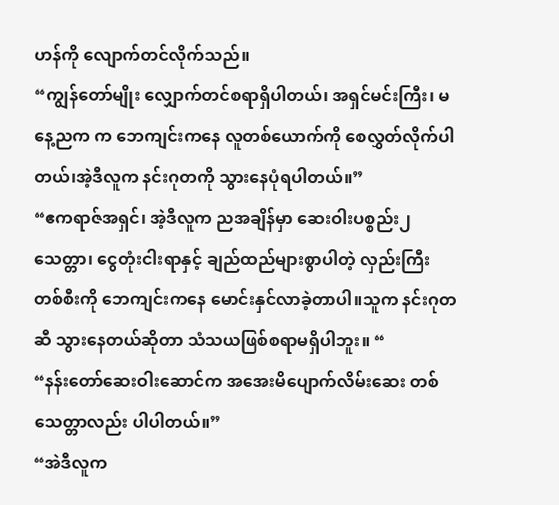ဟန်ကို လျောက်တင်လိုက်သည်။
“ကျွန်တော်မျိုး လျှောက်တင်စရာရှိပါတယ်၊ အရှင်မင်းကြီး၊ မနေ့ညက က ဘေကျင်းကနေ လူတစ်ယောက်ကို စေလွှတ်လိုက်ပါတယ်၊အဲ့ဒီလူက နင်းဂုတကို သွားနေပုံရပါတယ်။”
“ဧကရာဇ်အရှင်၊ အဲ့ဒီလူက ညအချိန်မှာ ဆေးဝါးပစ္စည်း၂သေတ္တာ၊ ငွေတုံးငါးရာနှင့် ချည်ထည်များစွာပါတဲ့ လှည်းကြီးတစ်စီးကို ဘေကျင်းကနေ မောင်းနှင်လာခဲ့တာပါ။သူက နင်းဂုတ ဆီ သွားနေတယ်ဆိုတာ သံသယဖြစ်စရာမရှိပါဘူး။ “
“နန်းတော်ဆေးဝါးဆောင်က အအေးမိပျောက်လိမ်းဆေး တစ်သေတ္တာလည်း ပါပါတယ်။”
“အဲဒီလူက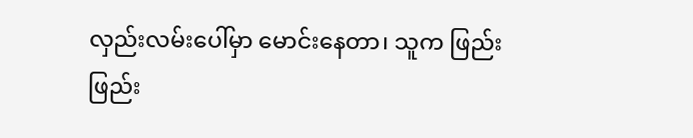လှည်းလမ်းပေါ်မှာ မောင်းနေတာ၊ သူက ဖြည်းဖြည်း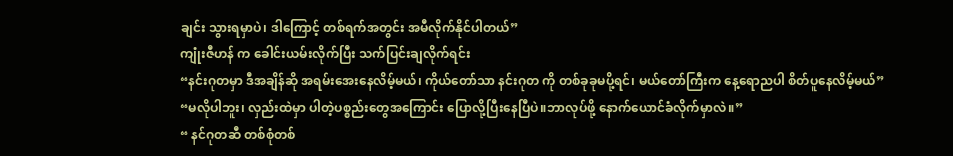ချင်း သွားရမှာပဲ၊ ဒါကြောင့် တစ်ရက်အတွင်း အမီလိုက်နိုင်ပါတယ်”
ကျုံးဇီဟန် က ခေါင်းယမ်းလိုက်ပြီး သက်ပြင်းချလိုက်ရင်း
“နင်းဂုတမှာ ဒီအချိန်ဆို အရမ်းအေးနေလိမ့်မယ်၊ ကိုယ်တော်သာ နင်းဂုတ ကို တစ်ခုခုမပို့ရင်၊ မယ်တော်ကြီးက နေ့ရောညပါ စိတ်ပူနေလိမ့်မယ်”
“မလိုပါဘူး၊ လှည်းထဲမှာ ပါတဲ့ပစ္စည်းတွေအကြောင်း ပြောလို့ပြီးနေပြီပဲ။ဘာလုပ်ဖို့ နောက်ယောင်ခံလိုက်မှာလဲ။”
“ နင်ဂုတဆီ တစ်စုံတစ်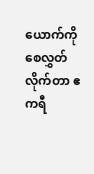ယောက်ကို စေလွှတ်လိုက်တာ ဧကရီ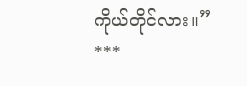ကိုယ်တိုင်လား။”
***